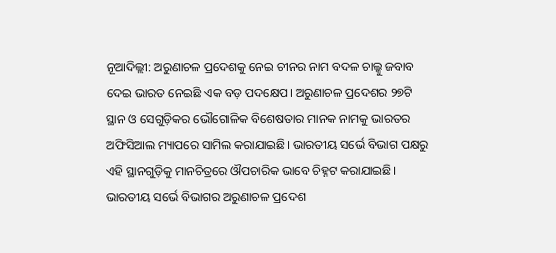ନୂଆଦିଲ୍ଲୀ: ଅରୁଣାଚଳ ପ୍ରଦେଶକୁ ନେଇ ଚୀନର ନାମ ବଦଳ ଚାଲ୍କୁ ଜବାବ ଦେଇ ଭାରତ ନେଇଛି ଏକ ବଡ଼ ପଦକ୍ଷେପ। ଅରୁଣାଚଳ ପ୍ରଦେଶର ୨୭ଟି ସ୍ଥାନ ଓ ସେଗୁଡ଼ିକର ଭୌଗୋଳିକ ବିଶେଷତାର ମାନକ ନାମକୁ ଭାରତର ଅଫିସିଆଲ ମ୍ୟାପରେ ସାମିଲ କରାଯାଇଛି। ଭାରତୀୟ ସର୍ଭେ ବିଭାଗ ପକ୍ଷରୁ ଏହି ସ୍ଥାନଗୁଡ଼ିକୁ ମାନଚିତ୍ରରେ ଔପଚାରିକ ଭାବେ ଚିହ୍ନଟ କରାଯାଇଛି।
ଭାରତୀୟ ସର୍ଭେ ବିଭାଗର ଅରୁଣାଚଳ ପ୍ରଦେଶ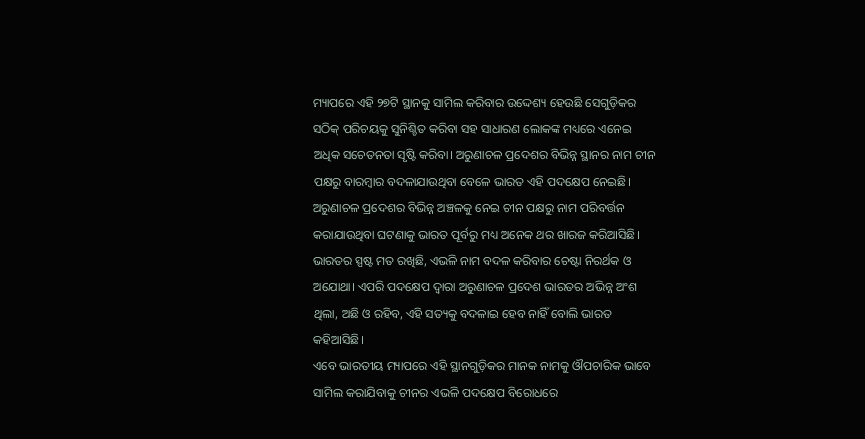ମ୍ୟାପରେ ଏହି ୨୭ଟି ସ୍ଥାନକୁ ସାମିଲ କରିବାର ଉଦ୍ଦେଶ୍ୟ ହେଉଛି ସେଗୁଡ଼ିକର ସଠିକ୍ ପରିଚୟକୁ ସୁନିଶ୍ଚିତ କରିବା ସହ ସାଧାରଣ ଲୋକଙ୍କ ମଧ୍ୟରେ ଏନେଇ ଅଧିକ ସଚେତନତା ସୃଷ୍ଟି କରିବା। ଅରୁଣାଚଳ ପ୍ରଦେଶର ବିଭିନ୍ନ ସ୍ଥାନର ନାମ ଚୀନ ପକ୍ଷରୁ ବାରମ୍ବାର ବଦଳାଯାଉଥିବା ବେଳେ ଭାରତ ଏହି ପଦକ୍ଷେପ ନେଇଛି।
ଅରୁଣାଚଳ ପ୍ରଦେଶର ବିଭିନ୍ନ ଅଞ୍ଚଳକୁ ନେଇ ଚୀନ ପକ୍ଷରୁ ନାମ ପରିବର୍ତ୍ତନ କରାଯାଉଥିବା ଘଟଣାକୁ ଭାରତ ପୂର୍ବରୁ ମଧ୍ୟ ଅନେକ ଥର ଖାରଜ କରିଆସିଛି। ଭାରତର ସ୍ପଷ୍ଟ ମତ ରଖିଛି, ଏଭଳି ନାମ ବଦଳ କରିବାର ଚେଷ୍ଟା ନିରର୍ଥକ ଓ ଅଯୋଥା। ଏପରି ପଦକ୍ଷେପ ଦ୍ୱାରା ଅରୁଣାଚଳ ପ୍ରଦେଶ ଭାରତର ଅଭିନ୍ନ ଅଂଶ ଥିଲା, ଅଛି ଓ ରହିବ, ଏହି ସତ୍ୟକୁ ବଦଳାଇ ହେବ ନାହିଁ ବୋଲି ଭାରତ କହିଆସିଛି।
ଏବେ ଭାରତୀୟ ମ୍ୟାପରେ ଏହି ସ୍ଥାନଗୁଡ଼ିକର ମାନକ ନାମକୁ ଔପଚାରିକ ଭାବେ ସାମିଲ କରାଯିବାକୁ ଚୀନର ଏଭଳି ପଦକ୍ଷେପ ବିରୋଧରେ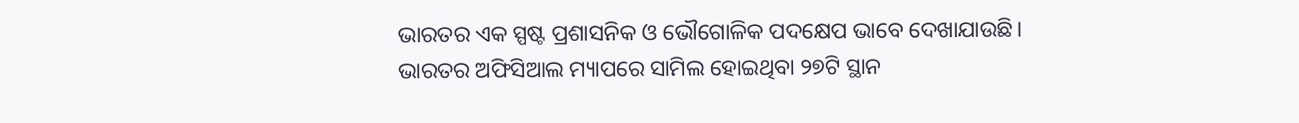ଭାରତର ଏକ ସ୍ପଷ୍ଟ ପ୍ରଶାସନିକ ଓ ଭୌଗୋଳିକ ପଦକ୍ଷେପ ଭାବେ ଦେଖାଯାଉଛି।
ଭାରତର ଅଫିସିଆଲ ମ୍ୟାପରେ ସାମିଲ ହୋଇଥିବା ୨୭ଟି ସ୍ଥାନ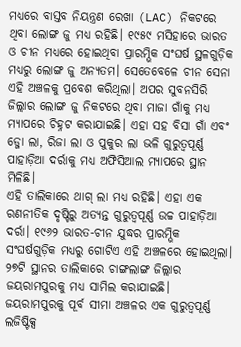ମଧ୍ୟରେ ବାସ୍ତବ ନିୟନ୍ତ୍ରଣ ରେଖା (LAC) ନିକଟରେ ଥିବା ଲୋଙ୍ଗ ଜୁ ମଧ୍ୟ ରହିଛି। ୧୯୫୯ ମସିହାରେ ଭାରତ ଓ ଚୀନ ମଧ୍ୟରେ ହୋଇଥିବା ପ୍ରାରମ୍ଭିକ ସଂଘର୍ଷ ସ୍ଥଳଗୁଡ଼ିକ ମଧ୍ୟରୁ ଲୋଙ୍ଗ ଜୁ ଅନ୍ୟତମ। ସେତେବେଳେ ଚୀନ ସେନା ଏହି ଅଞ୍ଚଳକୁ ପ୍ରବେଶ କରିଥିଲା। ଅପର ସୁବନସିରି ଜିଲ୍ଲାର ଲୋଙ୍ଗ ଜୁ ନିକଟରେ ଥିବା ମାଜା ଗାଁକୁ ମଧ୍ୟ ମ୍ୟାପରେ ଚିହ୍ନଟ କରାଯାଇଛି। ଏହା ସହ ବିସା ଗାଁ ଏବଂ ଡ୍ଜୋ ଲା, ରିଜା ଲା ଓ ପୁକୁର ଲା ଭଳି ଗୁରୁତ୍ୱପୂର୍ଣ୍ଣ ପାହାଡ଼ିଆ ଦର୍ରାକୁ ମଧ୍ୟ ଅଫିସିଆଲ ମ୍ୟାପରେ ସ୍ଥାନ ମିଳିଛି।
ଏହି ତାଲିକାରେ ଥାଗ୍ ଲା ମଧ୍ୟ ରହିଛି। ଏହା ଏକ ରଣନୀତିକ ଦୃଷ୍ଟିରୁ ଅତ୍ୟନ୍ତ ଗୁରୁତ୍ୱପୂର୍ଣ୍ଣ ଉଚ୍ଚ ପାହାଡ଼ିଆ ଦର୍ରା। ୧୯୬୨ ଭାରତ-ଚୀନ ଯୁଦ୍ଧର ପ୍ରାରମ୍ଭିକ ସଂଘର୍ଷଗୁଡ଼ିକ ମଧ୍ୟରୁ ଗୋଟିଏ ଏହି ଅଞ୍ଚଳରେ ହୋଇଥିଲା। ୨୭ଟି ସ୍ଥାନର ତାଲିକାରେ ଚାଙ୍ଗଲାଙ୍ଗ ଜିଲ୍ଲାର ଜୟରାମପୁରକୁ ମଧ୍ୟ ସାମିଲ କରାଯାଇଛି। ଜୟରାମପୁରକୁ ପୂର୍ବ ସୀମା ଅଞ୍ଚଳର ଏକ ଗୁରୁତ୍ୱପୂର୍ଣ୍ଣ ଲଜିଷ୍ଟିକ୍ସ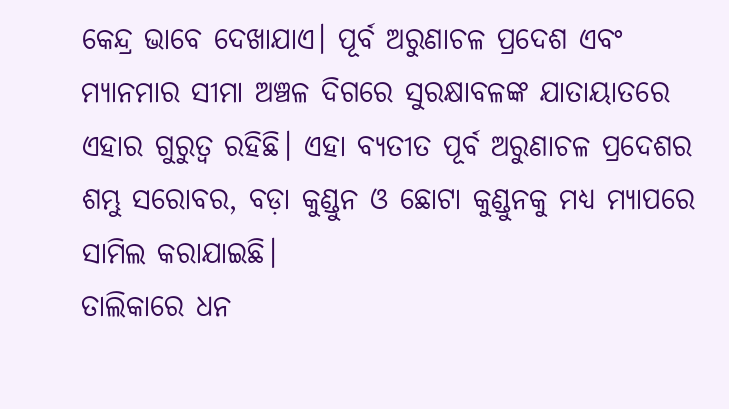କେନ୍ଦ୍ର ଭାବେ ଦେଖାଯାଏ। ପୂର୍ବ ଅରୁଣାଚଳ ପ୍ରଦେଶ ଏବଂ ମ୍ୟାନମାର ସୀମା ଅଞ୍ଚଳ ଦିଗରେ ସୁରକ୍ଷାବଳଙ୍କ ଯାତାୟାତରେ ଏହାର ଗୁରୁତ୍ୱ ରହିଛି। ଏହା ବ୍ୟତୀତ ପୂର୍ବ ଅରୁଣାଚଳ ପ୍ରଦେଶର ଶମ୍ଭୁ ସରୋବର, ବଡ଼ା କୁଣ୍ଡୁନ ଓ ଛୋଟା କୁଣ୍ଡୁନକୁ ମଧ୍ୟ ମ୍ୟାପରେ ସାମିଲ କରାଯାଇଛି।
ତାଲିକାରେ ଧନ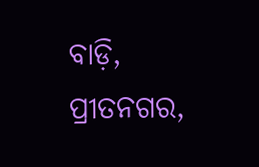ବାଡ଼ି, ପ୍ରୀତନଗର,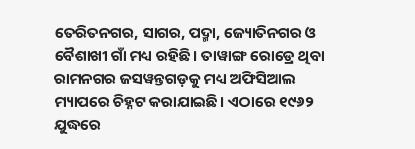ତେରିତନଗର, ସାଗର, ପଦ୍ମା, ଜ୍ୟୋତିନଗର ଓ ବୈଶାଖୀ ଗାଁ ମଧ୍ୟ ରହିଛି। ତାୱାଙ୍ଗ ରୋଡ୍ରେ ଥିବା ରାମନଗର ଜସୱନ୍ତଗଡ଼କୁ ମଧ୍ୟ ଅଫିସିଆଲ ମ୍ୟାପରେ ଚିହ୍ନଟ କରାଯାଇଛି। ଏଠାରେ ୧୯୬୨ ଯୁଦ୍ଧରେ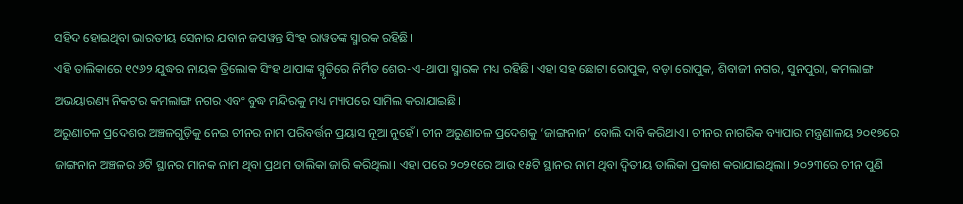ସହିଦ ହୋଇଥିବା ଭାରତୀୟ ସେନାର ଯବାନ ଜସୱନ୍ତ ସିଂହ ରାୱତଙ୍କ ସ୍ମାରକ ରହିଛି।
ଏହି ତାଲିକାରେ ୧୯୬୨ ଯୁଦ୍ଧର ନାୟକ ତ୍ରିଲୋକ ସିଂହ ଥାପାଙ୍କ ସ୍ମୃତିରେ ନିର୍ମିତ ଶେର-ଏ-ଥାପା ସ୍ମାରକ ମଧ୍ୟ ରହିଛି। ଏହା ସହ ଛୋଟା ରୋପୁକ, ବଡ଼ା ରୋପୁକ, ଶିବାଜୀ ନଗର, ସୁନପୁରା, କମଲାଙ୍ଗ ଅଭୟାରଣ୍ୟ ନିକଟର କମଲାଙ୍ଗ ନଗର ଏବଂ ବୁଦ୍ଧ ମନ୍ଦିରକୁ ମଧ୍ୟ ମ୍ୟାପରେ ସାମିଲ କରାଯାଇଛି।
ଅରୁଣାଚଳ ପ୍ରଦେଶର ଅଞ୍ଚଳଗୁଡ଼ିକୁ ନେଇ ଚୀନର ନାମ ପରିବର୍ତ୍ତନ ପ୍ରୟାସ ନୂଆ ନୁହେଁ। ଚୀନ ଅରୁଣାଚଳ ପ୍ରଦେଶକୁ ‘ଜାଙ୍ଗନାନ’ ବୋଲି ଦାବି କରିଥାଏ। ଚୀନର ନାଗରିକ ବ୍ୟାପାର ମନ୍ତ୍ରଣାଳୟ ୨୦୧୭ରେ ଜାଙ୍ଗନାନ ଅଞ୍ଚଳର ୬ଟି ସ୍ଥାନର ମାନକ ନାମ ଥିବା ପ୍ରଥମ ତାଲିକା ଜାରି କରିଥିଲା। ଏହା ପରେ ୨୦୨୧ରେ ଆଉ ୧୫ଟି ସ୍ଥାନର ନାମ ଥିବା ଦ୍ୱିତୀୟ ତାଲିକା ପ୍ରକାଶ କରାଯାଇଥିଲା। ୨୦୨୩ରେ ଚୀନ ପୁଣି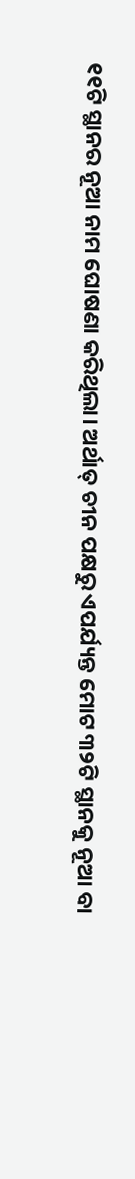୧୧ଟି ସ୍ଥାନର ନୂଆ ନାମ ଘୋଷଣା କରିଥିଲା। ଅର୍ଥାତ୍ ଚୀନ ପକ୍ଷରୁ ଏପର୍ଯ୍ୟନ୍ତ ମୋଟ ୩୨ଟି ସ୍ଥାନକୁ ନୂଆ ବା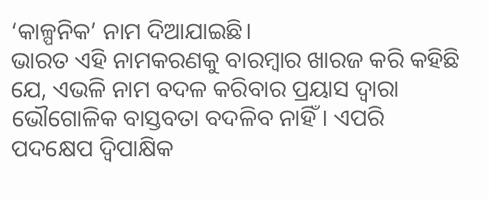‘କାଳ୍ପନିକ’ ନାମ ଦିଆଯାଇଛି।
ଭାରତ ଏହି ନାମକରଣକୁ ବାରମ୍ବାର ଖାରଜ କରି କହିଛି ଯେ, ଏଭଳି ନାମ ବଦଳ କରିବାର ପ୍ରୟାସ ଦ୍ୱାରା ଭୌଗୋଳିକ ବାସ୍ତବତା ବଦଳିବ ନାହିଁ। ଏପରି ପଦକ୍ଷେପ ଦ୍ୱିପାକ୍ଷିକ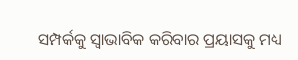ସମ୍ପର୍କକୁ ସ୍ୱାଭାବିକ କରିବାର ପ୍ରୟାସକୁ ମଧ୍ୟ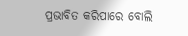ପ୍ରଭାବିତ କରିପାରେ ବୋଲି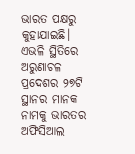ଭାରତ ପକ୍ଷରୁ କୁହାଯାଇଛି।
ଏଭଳି ସ୍ଥିତିରେ ଅରୁଣାଚଳ ପ୍ରଦେଶର ୨୭ଟି ସ୍ଥାନର ମାନକ ନାମକୁ ଭାରତର ଅଫିସିଆଲ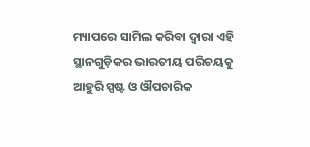ମ୍ୟାପରେ ସାମିଲ କରିବା ଦ୍ୱାରା ଏହି ସ୍ଥାନଗୁଡ଼ିକର ଭାରତୀୟ ପରିଚୟକୁ ଆହୁରି ସ୍ପଷ୍ଟ ଓ ଔପଚାରିକ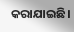କରାଯାଇଛି।